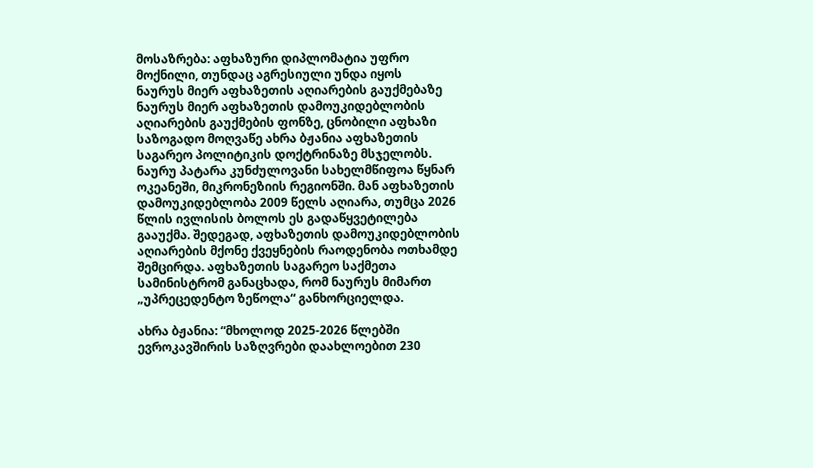მოსაზრება: აფხაზური დიპლომატია უფრო მოქნილი, თუნდაც აგრესიული უნდა იყოს
ნაურუს მიერ აფხაზეთის აღიარების გაუქმებაზე
ნაურუს მიერ აფხაზეთის დამოუკიდებლობის აღიარების გაუქმების ფონზე, ცნობილი აფხაზი საზოგადო მოღვაწე ახრა ბჟანია აფხაზეთის საგარეო პოლიტიკის დოქტრინაზე მსჯელობს.
ნაურუ პატარა კუნძულოვანი სახელმწიფოა წყნარ ოკეანეში, მიკრონეზიის რეგიონში. მან აფხაზეთის დამოუკიდებლობა 2009 წელს აღიარა, თუმცა 2026 წლის ივლისის ბოლოს ეს გადაწყვეტილება გააუქმა. შედეგად, აფხაზეთის დამოუკიდებლობის აღიარების მქონე ქვეყნების რაოდენობა ოთხამდე შემცირდა. აფხაზეთის საგარეო საქმეთა სამინისტრომ განაცხადა, რომ ნაურუს მიმართ „უპრეცედენტო ზეწოლა“ განხორციელდა.

ახრა ბჟანია: “მხოლოდ 2025-2026 წლებში ევროკავშირის საზღვრები დაახლოებით 230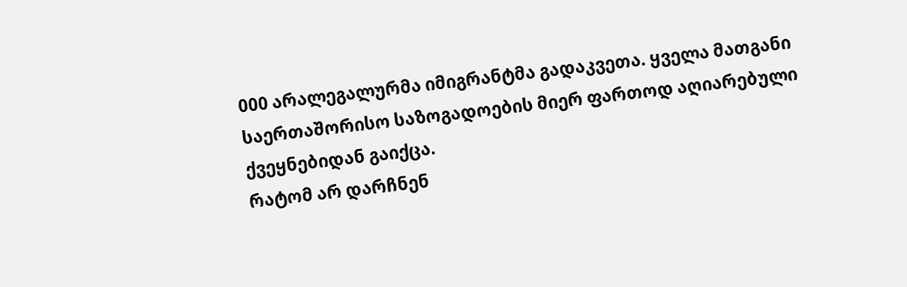000 არალეგალურმა იმიგრანტმა გადაკვეთა. ყველა მათგანი საერთაშორისო საზოგადოების მიერ ფართოდ აღიარებული ქვეყნებიდან გაიქცა.
რატომ არ დარჩნენ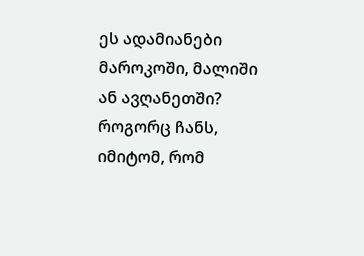ეს ადამიანები მაროკოში, მალიში ან ავღანეთში? როგორც ჩანს, იმიტომ, რომ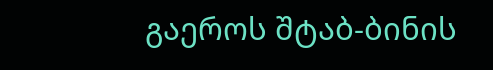გაეროს შტაბ-ბინის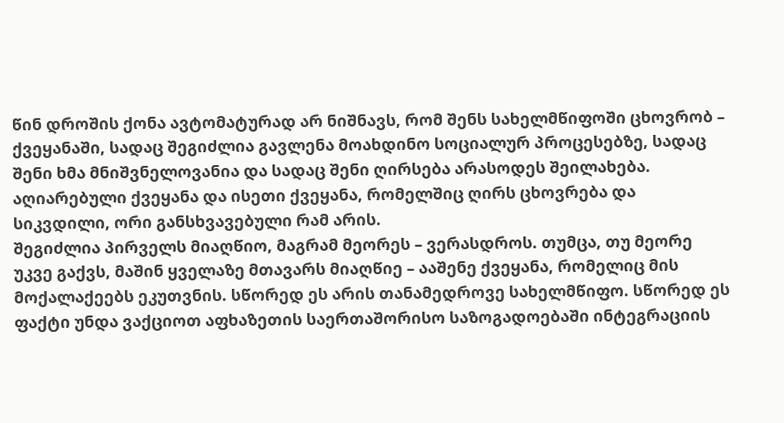წინ დროშის ქონა ავტომატურად არ ნიშნავს, რომ შენს სახელმწიფოში ცხოვრობ – ქვეყანაში, სადაც შეგიძლია გავლენა მოახდინო სოციალურ პროცესებზე, სადაც შენი ხმა მნიშვნელოვანია და სადაც შენი ღირსება არასოდეს შეილახება.
აღიარებული ქვეყანა და ისეთი ქვეყანა, რომელშიც ღირს ცხოვრება და სიკვდილი, ორი განსხვავებული რამ არის.
შეგიძლია პირველს მიაღწიო, მაგრამ მეორეს – ვერასდროს. თუმცა, თუ მეორე უკვე გაქვს, მაშინ ყველაზე მთავარს მიაღწიე – ააშენე ქვეყანა, რომელიც მის მოქალაქეებს ეკუთვნის. სწორედ ეს არის თანამედროვე სახელმწიფო. სწორედ ეს ფაქტი უნდა ვაქციოთ აფხაზეთის საერთაშორისო საზოგადოებაში ინტეგრაციის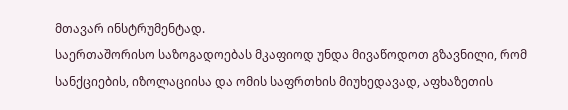მთავარ ინსტრუმენტად.
საერთაშორისო საზოგადოებას მკაფიოდ უნდა მივაწოდოთ გზავნილი, რომ სანქციების, იზოლაციისა და ომის საფრთხის მიუხედავად, აფხაზეთის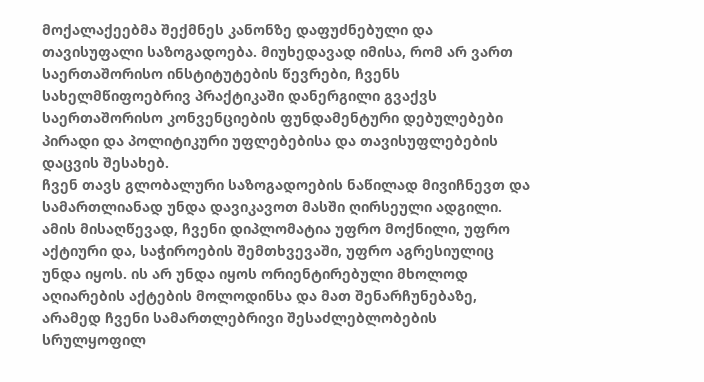მოქალაქეებმა შექმნეს კანონზე დაფუძნებული და თავისუფალი საზოგადოება. მიუხედავად იმისა, რომ არ ვართ საერთაშორისო ინსტიტუტების წევრები, ჩვენს სახელმწიფოებრივ პრაქტიკაში დანერგილი გვაქვს საერთაშორისო კონვენციების ფუნდამენტური დებულებები პირადი და პოლიტიკური უფლებებისა და თავისუფლებების დაცვის შესახებ.
ჩვენ თავს გლობალური საზოგადოების ნაწილად მივიჩნევთ და სამართლიანად უნდა დავიკავოთ მასში ღირსეული ადგილი. ამის მისაღწევად, ჩვენი დიპლომატია უფრო მოქნილი, უფრო აქტიური და, საჭიროების შემთხვევაში, უფრო აგრესიულიც უნდა იყოს. ის არ უნდა იყოს ორიენტირებული მხოლოდ აღიარების აქტების მოლოდინსა და მათ შენარჩუნებაზე, არამედ ჩვენი სამართლებრივი შესაძლებლობების სრულყოფილ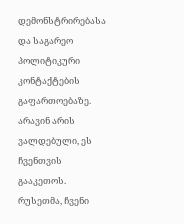დემონსტრირებასა და საგარეო პოლიტიკური კონტაქტების გაფართოებაზე.
არავინ არის ვალდებული, ეს ჩვენთვის გააკეთოს. რუსეთმა, ჩვენი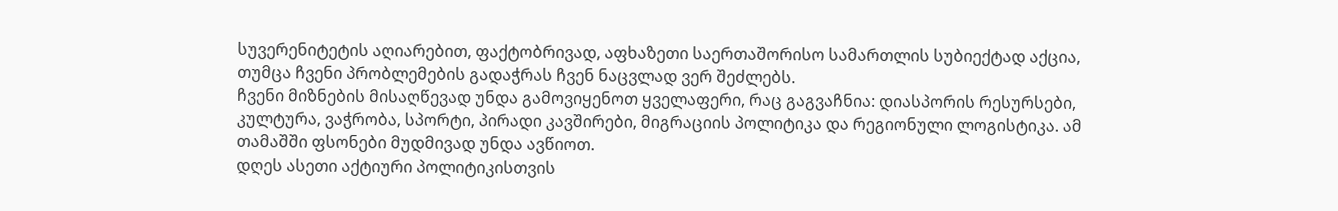სუვერენიტეტის აღიარებით, ფაქტობრივად, აფხაზეთი საერთაშორისო სამართლის სუბიექტად აქცია, თუმცა ჩვენი პრობლემების გადაჭრას ჩვენ ნაცვლად ვერ შეძლებს.
ჩვენი მიზნების მისაღწევად უნდა გამოვიყენოთ ყველაფერი, რაც გაგვაჩნია: დიასპორის რესურსები, კულტურა, ვაჭრობა, სპორტი, პირადი კავშირები, მიგრაციის პოლიტიკა და რეგიონული ლოგისტიკა. ამ თამაშში ფსონები მუდმივად უნდა ავწიოთ.
დღეს ასეთი აქტიური პოლიტიკისთვის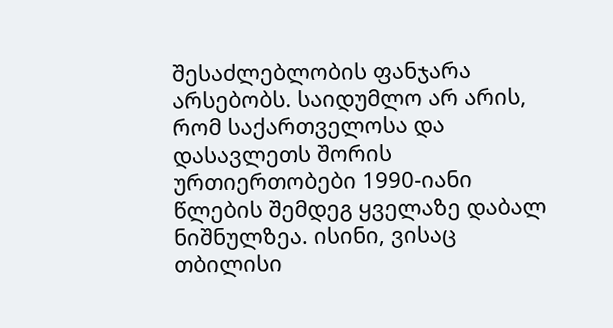შესაძლებლობის ფანჯარა არსებობს. საიდუმლო არ არის, რომ საქართველოსა და დასავლეთს შორის ურთიერთობები 1990-იანი წლების შემდეგ ყველაზე დაბალ ნიშნულზეა. ისინი, ვისაც თბილისი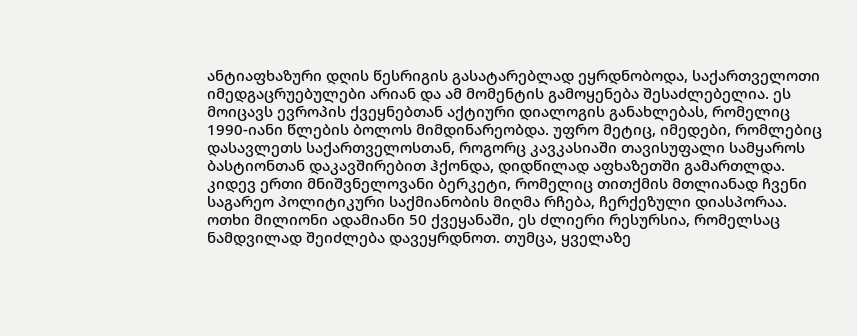ანტიაფხაზური დღის წესრიგის გასატარებლად ეყრდნობოდა, საქართველოთი იმედგაცრუებულები არიან და ამ მომენტის გამოყენება შესაძლებელია. ეს მოიცავს ევროპის ქვეყნებთან აქტიური დიალოგის განახლებას, რომელიც 1990-იანი წლების ბოლოს მიმდინარეობდა. უფრო მეტიც, იმედები, რომლებიც დასავლეთს საქართველოსთან, როგორც კავკასიაში თავისუფალი სამყაროს ბასტიონთან დაკავშირებით ჰქონდა, დიდწილად აფხაზეთში გამართლდა.
კიდევ ერთი მნიშვნელოვანი ბერკეტი, რომელიც თითქმის მთლიანად ჩვენი საგარეო პოლიტიკური საქმიანობის მიღმა რჩება, ჩერქეზული დიასპორაა. ოთხი მილიონი ადამიანი 50 ქვეყანაში, ეს ძლიერი რესურსია, რომელსაც ნამდვილად შეიძლება დავეყრდნოთ. თუმცა, ყველაზე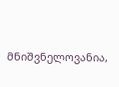მნიშვნელოვანია,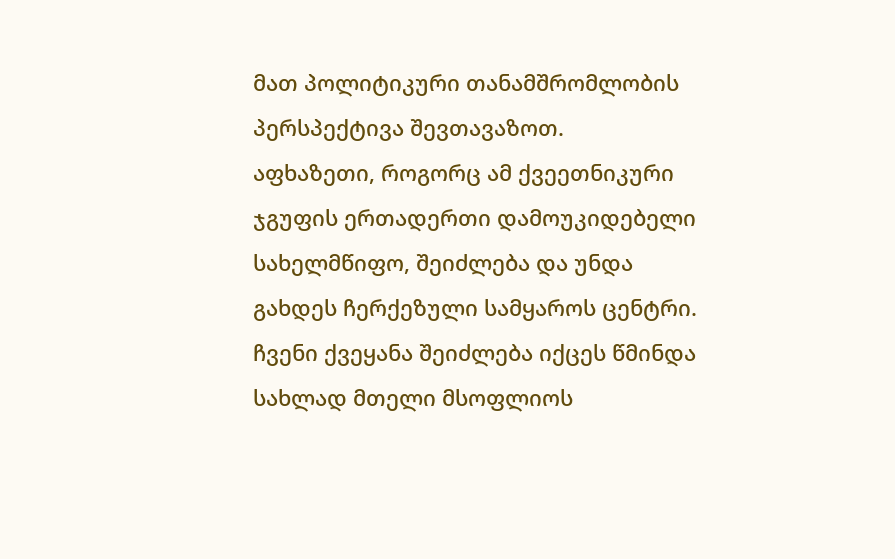მათ პოლიტიკური თანამშრომლობის პერსპექტივა შევთავაზოთ.
აფხაზეთი, როგორც ამ ქვეეთნიკური ჯგუფის ერთადერთი დამოუკიდებელი სახელმწიფო, შეიძლება და უნდა გახდეს ჩერქეზული სამყაროს ცენტრი. ჩვენი ქვეყანა შეიძლება იქცეს წმინდა სახლად მთელი მსოფლიოს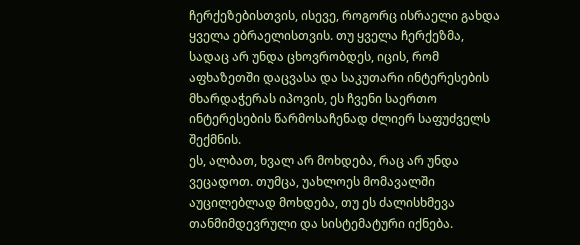ჩერქეზებისთვის, ისევე, როგორც ისრაელი გახდა ყველა ებრაელისთვის. თუ ყველა ჩერქეზმა, სადაც არ უნდა ცხოვრობდეს, იცის, რომ აფხაზეთში დაცვასა და საკუთარი ინტერესების მხარდაჭერას იპოვის, ეს ჩვენი საერთო ინტერესების წარმოსაჩენად ძლიერ საფუძველს შექმნის.
ეს, ალბათ, ხვალ არ მოხდება, რაც არ უნდა ვეცადოთ. თუმცა, უახლოეს მომავალში აუცილებლად მოხდება, თუ ეს ძალისხმევა თანმიმდევრული და სისტემატური იქნება.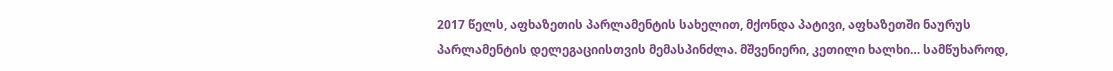2017 წელს, აფხაზეთის პარლამენტის სახელით, მქონდა პატივი, აფხაზეთში ნაურუს პარლამენტის დელეგაციისთვის მემასპინძლა. მშვენიერი, კეთილი ხალხი… სამწუხაროდ,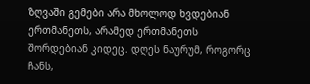ზღვაში გემები არა მხოლოდ ხვდებიან ერთმანეთს, არამედ ერთმანეთს შორდებიან კიდეც. დღეს ნაურუმ, როგორც ჩანს,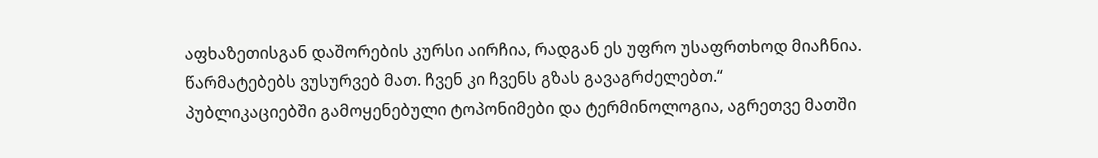აფხაზეთისგან დაშორების კურსი აირჩია, რადგან ეს უფრო უსაფრთხოდ მიაჩნია. წარმატებებს ვუსურვებ მათ. ჩვენ კი ჩვენს გზას გავაგრძელებთ.“
პუბლიკაციებში გამოყენებული ტოპონიმები და ტერმინოლოგია, აგრეთვე მათში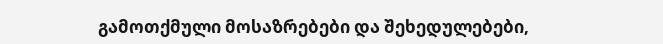გამოთქმული მოსაზრებები და შეხედულებები,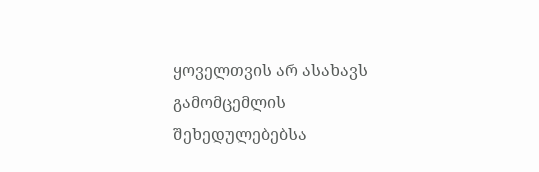ყოველთვის არ ასახავს გამომცემლის შეხედულებებსა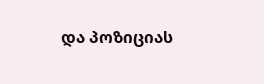და პოზიციას